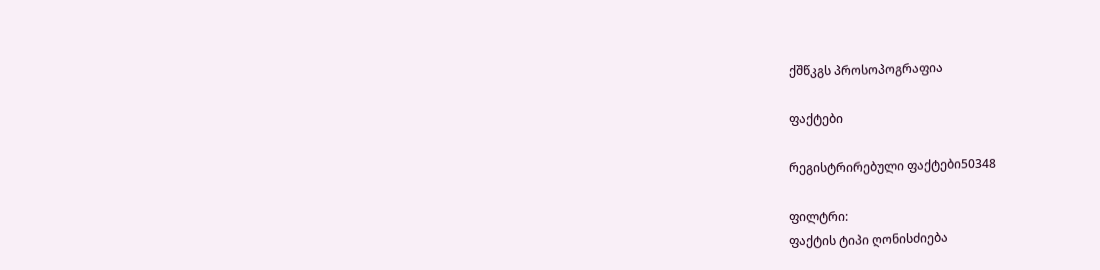ქშწკგს პროსოპოგრაფია

ფაქტები

რეგისტრირებული ფაქტები50348

ფილტრი:
ფაქტის ტიპი ღონისძიება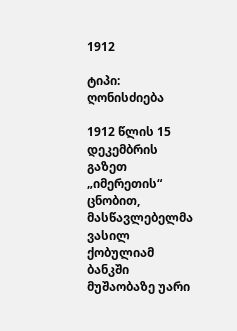1912

ტიპი: ღონისძიება

1912 წლის 15 დეკემბრის გაზეთ „იმერეთის“ ცნობით, მასწავლებელმა ვასილ ქობულიამ ბანკში მუშაობაზე უარი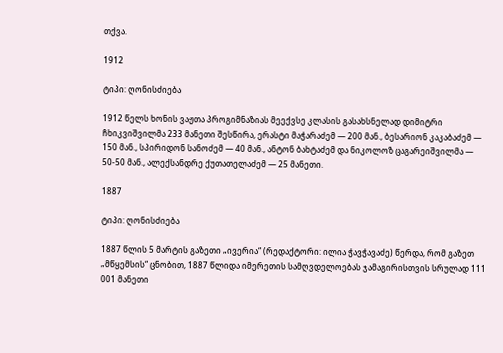თქვა.

1912

ტიპი: ღონისძიება

1912 წელს ხონის ვაჟთა პროგიმნაზიას მეექვსე კლასის გასახსნელად დიმიტრი ჩხიკვიშვილმა 233 მანეთი შესწირა, ერასტი მაჭარაძემ — 200 მან., ბესარიონ კაკაბაძემ — 150 მან., სპირიდონ სანოძემ — 40 მან., ანტონ ბახტაძემ და ნიკოლოზ ცაგარეიშვილმა — 50-50 მან., ალექსანდრე ქუთათელაძემ — 25 მანეთი.

1887

ტიპი: ღონისძიება

1887 წლის 5 მარტის გაზეთი „ივერია“ (რედაქტორი: ილია ჭავჭავაძე) წერდა, რომ გაზეთ „მწყემსის“ ცნობით, 1887 წლიდა იმერეთის სამღვდელოებას ჯამაგირისთვის სრულად 111 001 მანეთი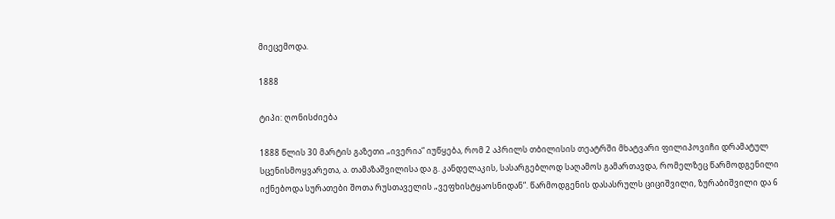მიეცემოდა.

1888

ტიპი: ღონისძიება

1888 წლის 30 მარტის გაზეთი „ივერია“ იუწყება, რომ 2 აპრილს თბილისის თეატრში მხატვარი ფილიპოვიჩი დრამატულ სცენისმოყვარეთა, ა. თამაზაშვილისა და გ. კანდელაკის, სასარგებლოდ საღამოს გამართავდა, რომელზეც წარმოდგენილი იქნებოდა სურათები შოთა რუსთაველის „ვეფხისტყაოსნიდან“. წარმოდგენის დასასრულს ციციშვილი, ზურაბიშვილი და 6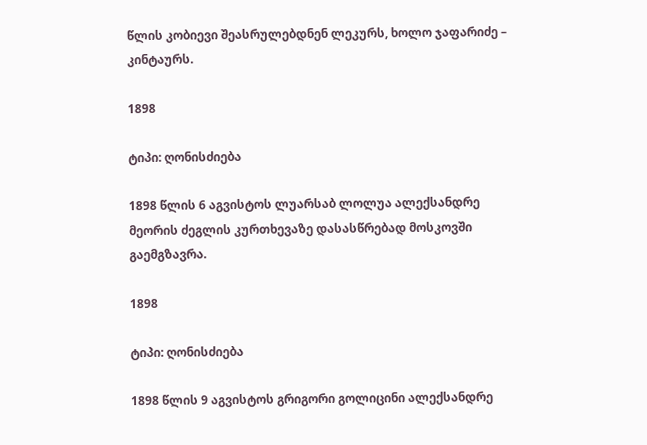წლის კობიევი შეასრულებდნენ ლეკურს, ხოლო ჯაფარიძე – კინტაურს.

1898

ტიპი: ღონისძიება

1898 წლის 6 აგვისტოს ლუარსაბ ლოლუა ალექსანდრე მეორის ძეგლის კურთხევაზე დასასწრებად მოსკოვში გაემგზავრა.

1898

ტიპი: ღონისძიება

1898 წლის 9 აგვისტოს გრიგორი გოლიცინი ალექსანდრე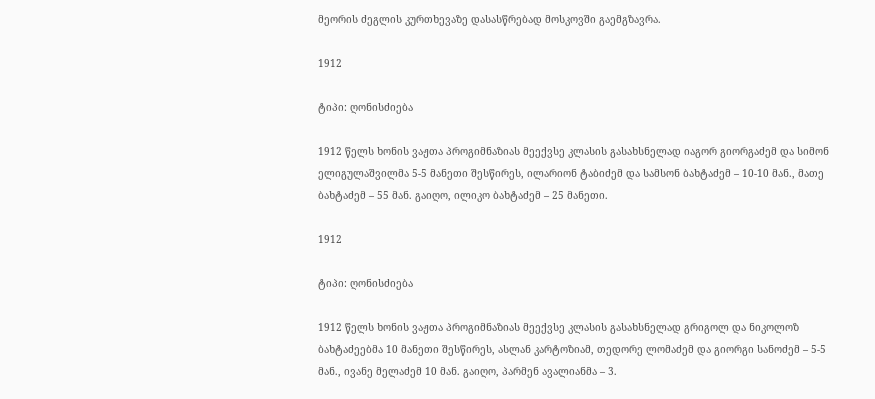მეორის ძეგლის კურთხევაზე დასასწრებად მოსკოვში გაემგზავრა.

1912

ტიპი: ღონისძიება

1912 წელს ხონის ვაჟთა პროგიმნაზიას მეექვსე კლასის გასახსნელად იაგორ გიორგაძემ და სიმონ ელიგულაშვილმა 5-5 მანეთი შესწირეს, ილარიონ ტაბიძემ და სამსონ ბახტაძემ – 10-10 მან., მათე ბახტაძემ – 55 მან. გაიღო, ილიკო ბახტაძემ – 25 მანეთი.

1912

ტიპი: ღონისძიება

1912 წელს ხონის ვაჟთა პროგიმნაზიას მეექვსე კლასის გასახსნელად გრიგოლ და ნიკოლოზ ბახტაძეებმა 10 მანეთი შესწირეს, ასლან კარტოზიამ, თედორე ლომაძემ და გიორგი სანოძემ – 5-5 მან., ივანე მელაძემ 10 მან. გაიღო, პარმენ ავალიანმა – 3.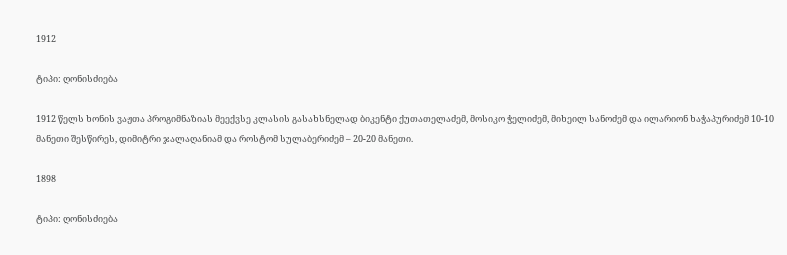1912

ტიპი: ღონისძიება

1912 წელს ხონის ვაჟთა პროგიმნაზიას მეექვსე კლასის გასახსნელად ბიკენტი ქუთათელაძემ, მოსიკო ჭელიძემ, მიხეილ სანოძემ და ილარიონ ხაჭაპურიძემ 10-10 მანეთი შესწირეს, დიმიტრი ჯალაღანიამ და როსტომ სულაბერიძემ – 20-20 მანეთი.

1898

ტიპი: ღონისძიება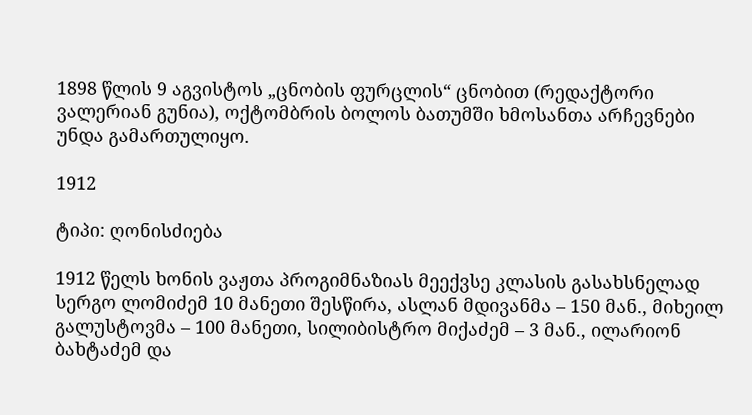1898 წლის 9 აგვისტოს „ცნობის ფურცლის“ ცნობით (რედაქტორი ვალერიან გუნია), ოქტომბრის ბოლოს ბათუმში ხმოსანთა არჩევნები უნდა გამართულიყო.

1912

ტიპი: ღონისძიება

1912 წელს ხონის ვაჟთა პროგიმნაზიას მეექვსე კლასის გასახსნელად სერგო ლომიძემ 10 მანეთი შესწირა, ასლან მდივანმა – 150 მან., მიხეილ გალუსტოვმა – 100 მანეთი, სილიბისტრო მიქაძემ – 3 მან., ილარიონ ბახტაძემ და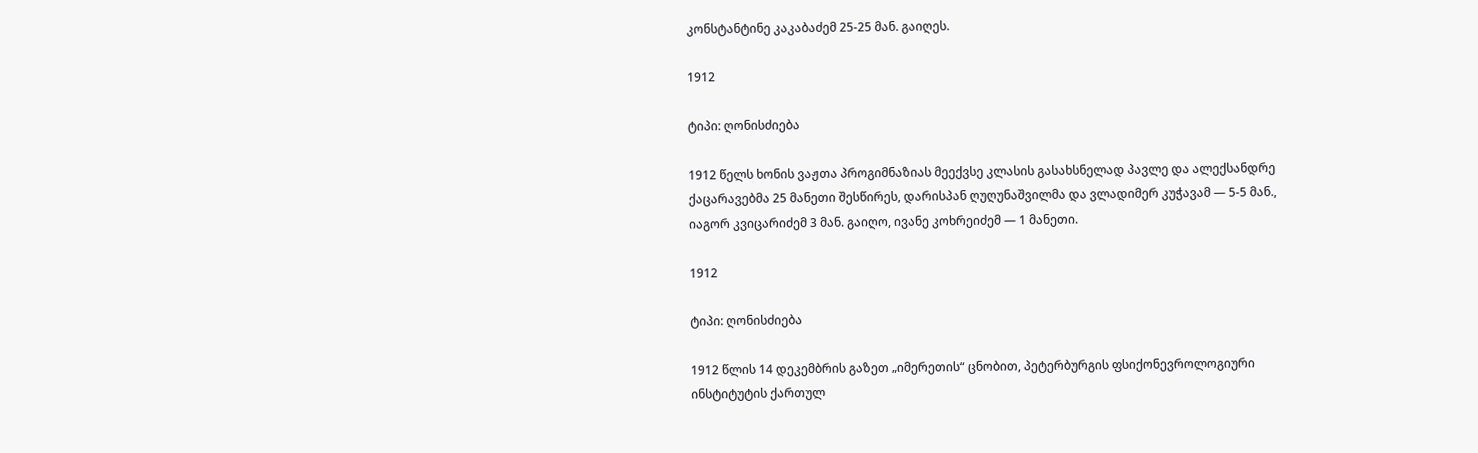კონსტანტინე კაკაბაძემ 25-25 მან. გაიღეს.

1912

ტიპი: ღონისძიება

1912 წელს ხონის ვაჟთა პროგიმნაზიას მეექვსე კლასის გასახსნელად პავლე და ალექსანდრე ქაცარავებმა 25 მანეთი შესწირეს, დარისპან ღუღუნაშვილმა და ვლადიმერ კუჭავამ — 5-5 მან., იაგორ კვიცარიძემ 3 მან. გაიღო, ივანე კოხრეიძემ — 1 მანეთი.

1912

ტიპი: ღონისძიება

1912 წლის 14 დეკემბრის გაზეთ „იმერეთის“ ცნობით, პეტერბურგის ფსიქონევროლოგიური ინსტიტუტის ქართულ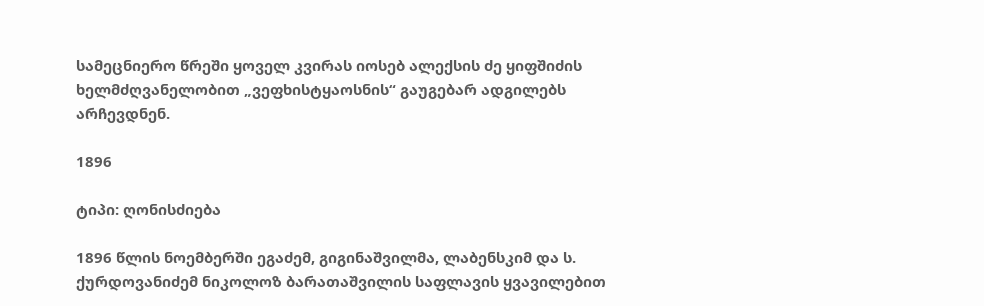სამეცნიერო წრეში ყოველ კვირას იოსებ ალექსის ძე ყიფშიძის ხელმძღვანელობით „ვეფხისტყაოსნის“ გაუგებარ ადგილებს არჩევდნენ.

1896

ტიპი: ღონისძიება

1896 წლის ნოემბერში ეგაძემ, გიგინაშვილმა, ლაბენსკიმ და ს. ქურდოვანიძემ ნიკოლოზ ბარათაშვილის საფლავის ყვავილებით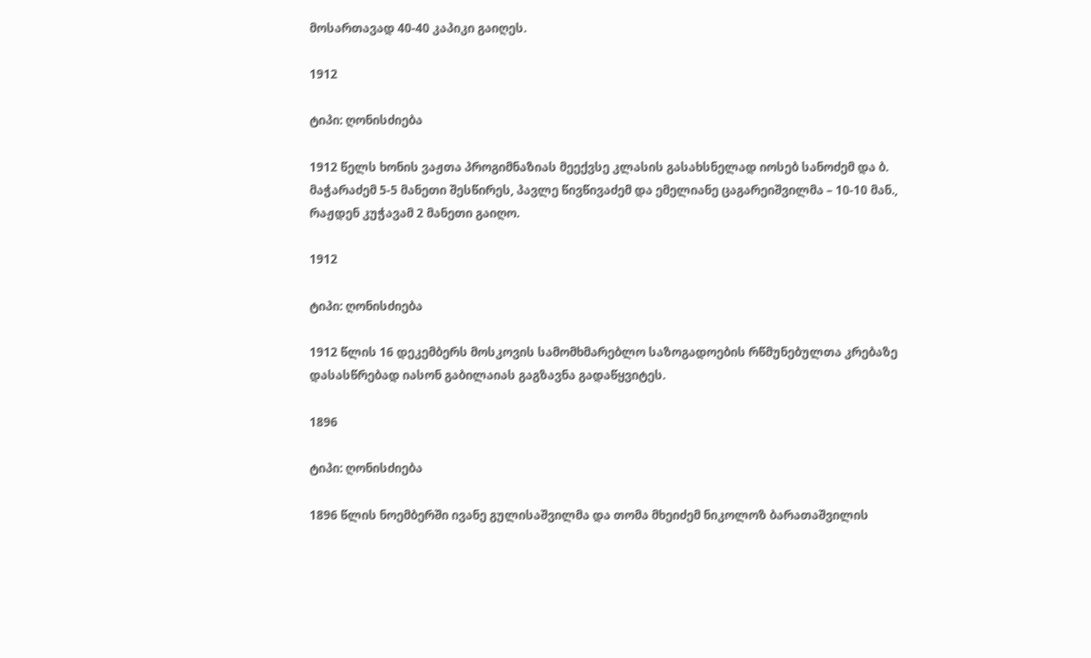მოსართავად 40-40 კაპიკი გაიღეს.

1912

ტიპი: ღონისძიება

1912 წელს ხონის ვაჟთა პროგიმნაზიას მეექვსე კლასის გასახსნელად იოსებ სანოძემ და ბ. მაჭარაძემ 5-5 მანეთი შესწირეს, პავლე წივწივაძემ და ემელიანე ცაგარეიშვილმა – 10-10 მან., რაჟდენ კუჭავამ 2 მანეთი გაიღო.

1912

ტიპი: ღონისძიება

1912 წლის 16 დეკემბერს მოსკოვის სამომხმარებლო საზოგადოების რწმუნებულთა კრებაზე დასასწრებად იასონ გაბილაიას გაგზავნა გადაწყვიტეს.

1896

ტიპი: ღონისძიება

1896 წლის ნოემბერში ივანე გულისაშვილმა და თომა მხეიძემ ნიკოლოზ ბარათაშვილის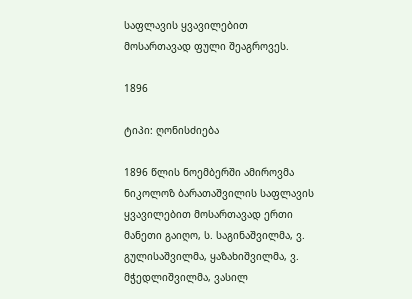საფლავის ყვავილებით მოსართავად ფული შეაგროვეს.

1896

ტიპი: ღონისძიება

1896 წლის ნოემბერში ამიროვმა ნიკოლოზ ბარათაშვილის საფლავის ყვავილებით მოსართავად ერთი მანეთი გაიღო, ს. საგინაშვილმა, ვ. გულისაშვილმა, ყაზახიშვილმა, ვ. მჭედლიშვილმა, ვასილ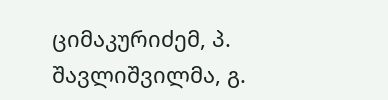ციმაკურიძემ, პ. შავლიშვილმა, გ.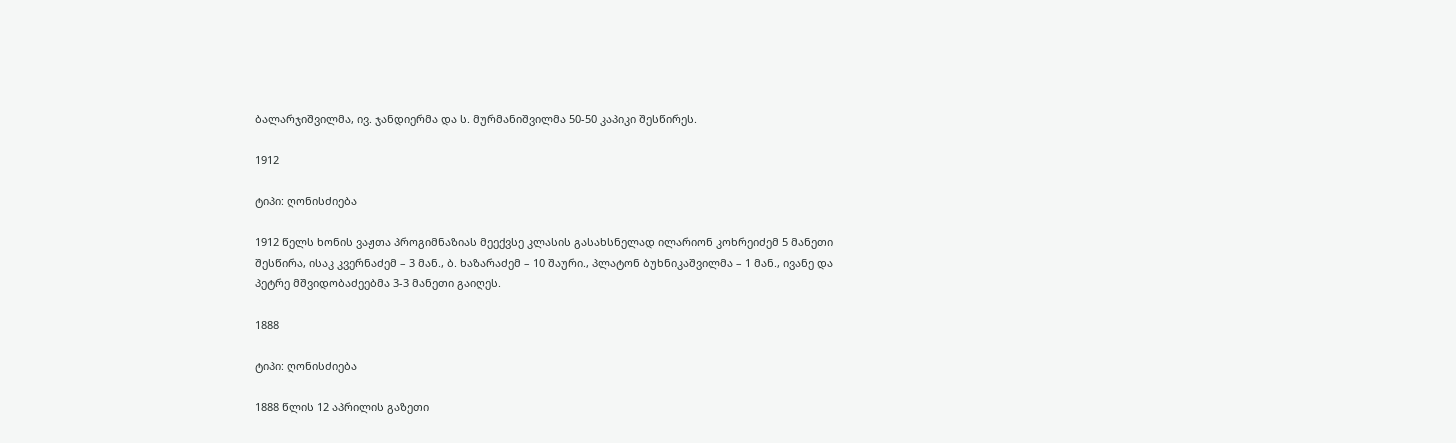ბალარჯიშვილმა, ივ. ჯანდიერმა და ს. მურმანიშვილმა 50-50 კაპიკი შესწირეს.

1912

ტიპი: ღონისძიება

1912 წელს ხონის ვაჟთა პროგიმნაზიას მეექვსე კლასის გასახსნელად ილარიონ კოხრეიძემ 5 მანეთი შესწირა, ისაკ კვერნაძემ – 3 მან., ბ. ხაზარაძემ – 10 შაური., პლატონ ბუხნიკაშვილმა – 1 მან., ივანე და პეტრე მშვიდობაძეებმა 3-3 მანეთი გაიღეს.

1888

ტიპი: ღონისძიება

1888 წლის 12 აპრილის გაზეთი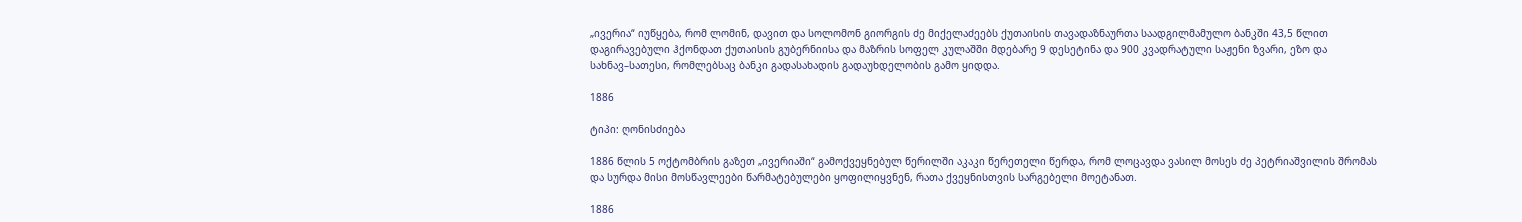„ივერია“ იუწყება, რომ ლომინ, დავით და სოლომონ გიორგის ძე მიქელაძეებს ქუთაისის თავადაზნაურთა საადგილმამულო ბანკში 43,5 წლით დაგირავებული ჰქონდათ ქუთაისის გუბერნიისა და მაზრის სოფელ კულაშში მდებარე 9 დესეტინა და 900 კვადრატული საჟენი ზვარი, ეზო და სახნავ–სათესი, რომლებსაც ბანკი გადასახადის გადაუხდელობის გამო ყიდდა.

1886

ტიპი: ღონისძიება

1886 წლის 5 ოქტომბრის გაზეთ „ივერიაში“ გამოქვეყნებულ წერილში აკაკი წერეთელი წერდა, რომ ლოცავდა ვასილ მოსეს ძე პეტრიაშვილის შრომას და სურდა მისი მოსწავლეები წარმატებულები ყოფილიყვნენ, რათა ქვეყნისთვის სარგებელი მოეტანათ.

1886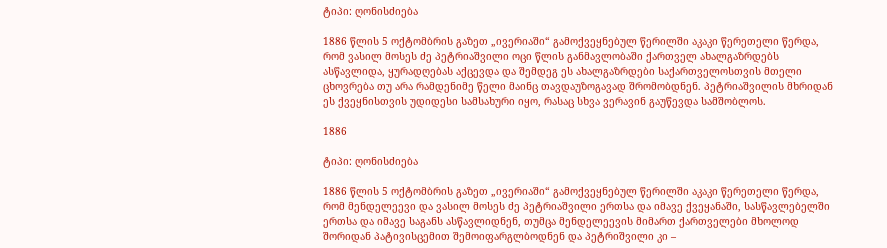ტიპი: ღონისძიება

1886 წლის 5 ოქტომბრის გაზეთ „ივერიაში“ გამოქვეყნებულ წერილში აკაკი წერეთელი წერდა, რომ ვასილ მოსეს ძე პეტრიაშვილი ოცი წლის განმავლობაში ქართველ ახალგაზრდებს ასწავლიდა, ყურადღებას აქცევდა და შემდეგ ეს ახალგაზრდები საქართველოსთვის მთელი ცხოვრება თუ არა რამდენიმე წელი მაინც თავდაუზოგავად შრომობდნენ. პეტრიაშვილის მხრიდან ეს ქვეყნისთვის უდიდესი სამსახური იყო, რასაც სხვა ვერავინ გაუწევდა სამშობლოს.

1886

ტიპი: ღონისძიება

1886 წლის 5 ოქტომბრის გაზეთ „ივერიაში“ გამოქვეყნებულ წერილში აკაკი წერეთელი წერდა, რომ მენდელეევი და ვასილ მოსეს ძე პეტრიაშვილი ერთსა და იმავე ქვეყანაში, სასწავლებელში ერთსა და იმავე საგანს ასწავლიდნენ, თუმცა მენდელეევის მიმართ ქართველები მხოლოდ შორიდან პატივისცემით შემოიფარგლბოდნენ და პეტრიშვილი კი –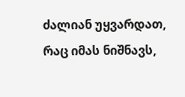ძალიან უყვარდათ, რაც იმას ნიშნავს,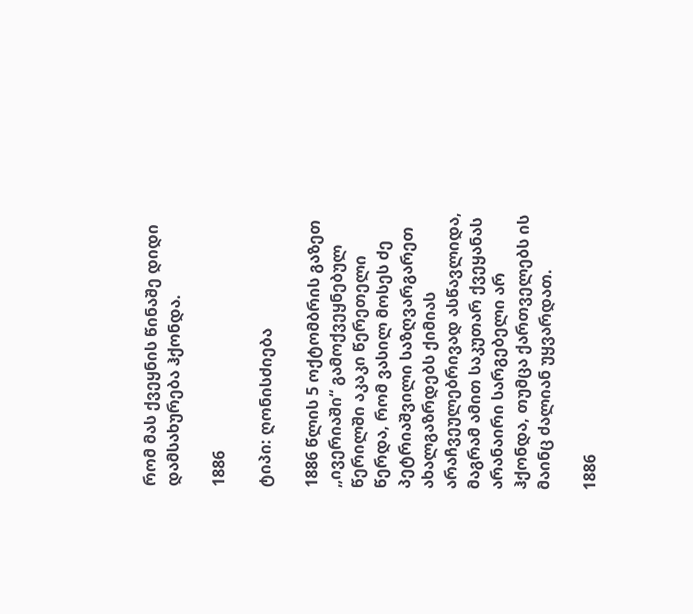რომ მას ქვეყნის წინაშე დიდი დამსახურება ჰქონდა.

1886

ტიპი: ღონისძიება

1886 წლის 5 ოქტომბრის გაზეთ „ივერიაში“ გამოქვეყნებულ წერილში აკაკი წერეთელი წერდა, რომ ვასილ მოსეს ძე პეტრიაშვილი საზღვარგარეთ ახალგაზრდებს ქიმიას არაჩვეულებრივად ასწავლიდა, მაგრამ ამით საკუთარ ქვეყანას არანაირი სარგებელი არ ჰქონდა, თუმცა ქართველებს ის მაინც ძალიან უყვარდათ.

1886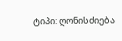ტიპი: ღონისძიება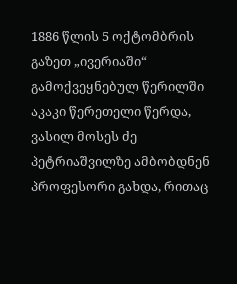1886 წლის 5 ოქტომბრის გაზეთ „ივერიაში“ გამოქვეყნებულ წერილში აკაკი წერეთელი წერდა, ვასილ მოსეს ძე პეტრიაშვილზე ამბობდნენ პროფესორი გახდა, რითაც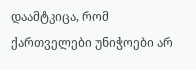დაამტკიცა, რომ ქართველები უნიჭოები არ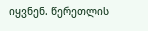იყვნენ. წერეთლის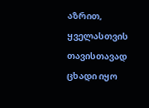აზრით, ყველასთვის თავისთავად ცხადი იყო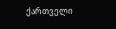ქართველი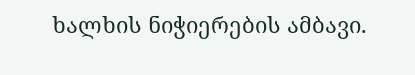ხალხის ნიჭიერების ამბავი.